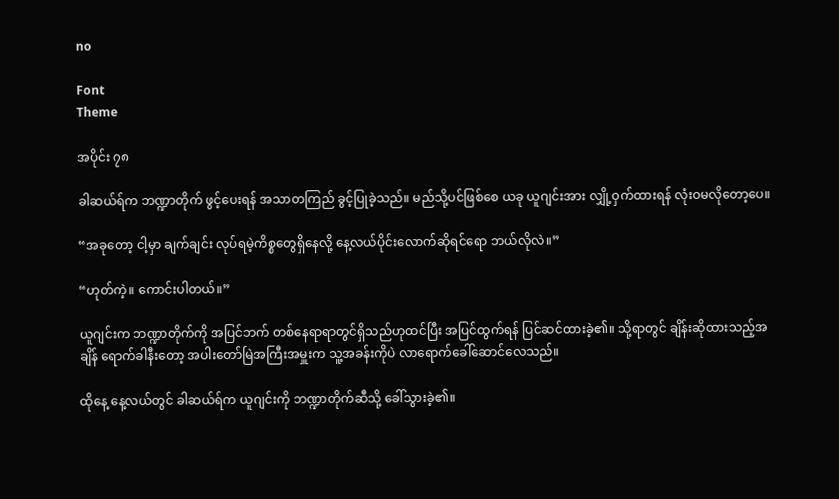no

Font
Theme

အပိုင်း ၇၈

ခါဆယ်ရ်က ဘဏ္ဍာတိုက် ဖွင့်ပေးရန် အသာတကြည် ခွင့်ပြုခဲ့သည်။ မည်သို့ပင်ဖြစ်စေ ယခု ယူဂျင်းအား လျှို့ဝှက်ထားရန် လုံးဝမလိုတော့ပေ။

“အခုတော့ ငါ့မှာ ချက်ချင်း လုပ်ရမဲ့ကိစ္စတွေရှိနေလို့ နေ့လယ်ပိုင်းလောက်ဆိုရင်ရော ဘယ်လိုလဲ။”

“ဟုတ်ကဲ့။ ကောင်းပါတယ်။”

ယူဂျင်းက ဘဏ္ဍာတိုက်ကို အပြင်ဘက် တစ်နေရာရာတွင်ရှိသည်ဟုထင်ပြီး အပြင်ထွက်ရန် ပြင်ဆင်ထားခဲ့၏။ သို့ရာတွင် ချိန်းဆိုထားသည့်အချိန် ရောက်ခါနီးတော့ အပါးတော်မြဲအကြီးအမှူးက သူ့အခန်းကိုပဲ လာရောက်ခေါ်ဆောင်လေသည်။

ထိုနေ့ နေ့လယ်တွင် ခါဆယ်ရ်က ယူဂျင်းကို ဘဏ္ဍာတိုက်ဆီသို့ ခေါ်သွားခဲ့၏။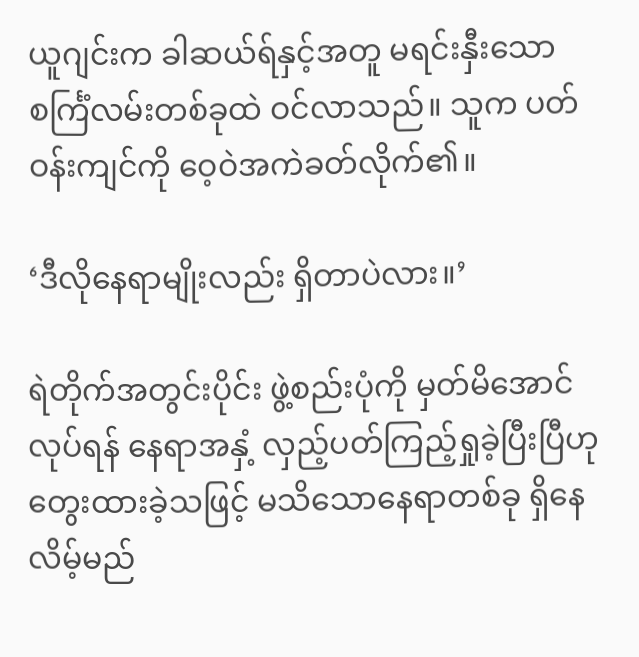ယူဂျင်းက ခါဆယ်ရ်နှင့်အတူ မရင်းနှီးသော စင်္ကြံလမ်းတစ်ခုထဲ ဝင်လာသည်။ သူက ပတ်ဝန်းကျင်ကို ဝေ့ဝဲအကဲခတ်လိုက်၏။

‘ဒီလိုနေရာမျိုးလည်း ရှိတာပဲလား။’

ရဲတိုက်အတွင်းပိုင်း ဖွဲ့စည်းပုံကို မှတ်မိအောင်လုပ်ရန် နေရာအနှံ့ လှည့်ပတ်ကြည့်ရှုခဲ့ပြီးပြီဟု တွေးထားခဲ့သဖြင့် မသိသောနေရာတစ်ခု ရှိနေလိမ့်မည်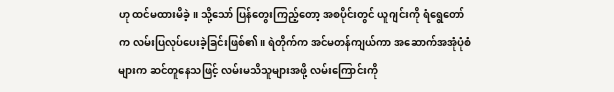ဟု ထင်မထားမိခဲ့။ သို့သော် ပြန်တွေးကြည့်တော့ အစပိုင်းတွင် ယူဂျင်းကို ရံရွေတော်က လမ်းပြလုပ်ပေးခဲ့ခြင်းဖြစ်၏။ ရဲတိုက်က အင်မတန်ကျယ်ကာ အဆောက်အအုံပုံစံများက ဆင်တူနေသဖြင့် လမ်းမသိသူများအဖို့ လမ်းကြောင်းကို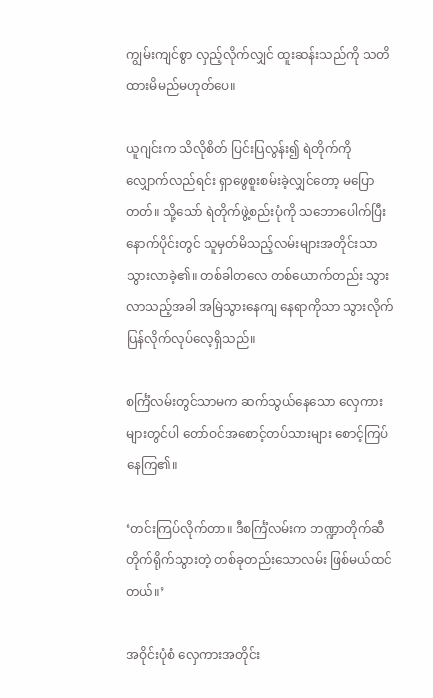ကျွမ်းကျင်စွာ လှည့်လိုက်လျှင် ထူးဆန်းသည်ကို သတိထားမိမည်မဟုတ်ပေ။

ယူဂျင်းက သိလိုစိတ် ပြင်းပြလွန်း၍ ရဲတိုက်ကို လျှောက်လည်ရင်း ရှာဖွေစူးစမ်းခဲ့လျှင်တော့ မပြောတတ်။ သို့သော် ရဲတိုက်ဖွဲ့စည်းပုံကို သဘောပေါက်ပြီးနောက်ပိုင်းတွင် သူမှတ်မိသည့်လမ်းများအတိုင်းသာ သွားလာခဲ့၏။ တစ်ခါတလေ တစ်ယောက်တည်း သွားလာသည့်အခါ အမြဲသွားနေကျ နေရာကိုသာ သွားလိုက်ပြန်လိုက်လုပ်လေ့ရှိသည်။

စင်္ကြံလမ်းတွင်သာမက ဆက်သွယ်နေသော လှေကားများတွင်ပါ တော်ဝင်အစောင့်တပ်သားများ စောင့်ကြပ်နေကြ၏။

‘တင်းကြပ်လိုက်တာ။ ဒီစင်္ကြံလမ်းက ဘဏ္ဍာတိုက်ဆီ တိုက်ရိုက်သွားတဲ့ တစ်ခုတည်းသောလမ်း ဖြစ်မယ်ထင်တယ်။’

အဝိုင်းပုံစံ လှေကားအတိုင်း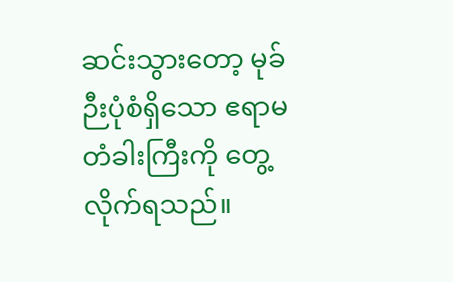ဆင်းသွားတော့ မုခ်ဉီးပုံစံရှိသော ဧရာမတံခါးကြီးကို တွေ့လိုက်ရသည်။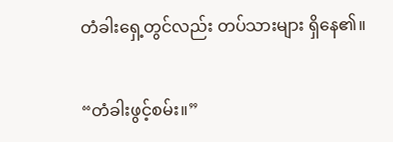တံခါးရှေ့တွင်လည်း တပ်သားများ ရှိနေ၏။

“တံခါးဖွင့်စမ်း။”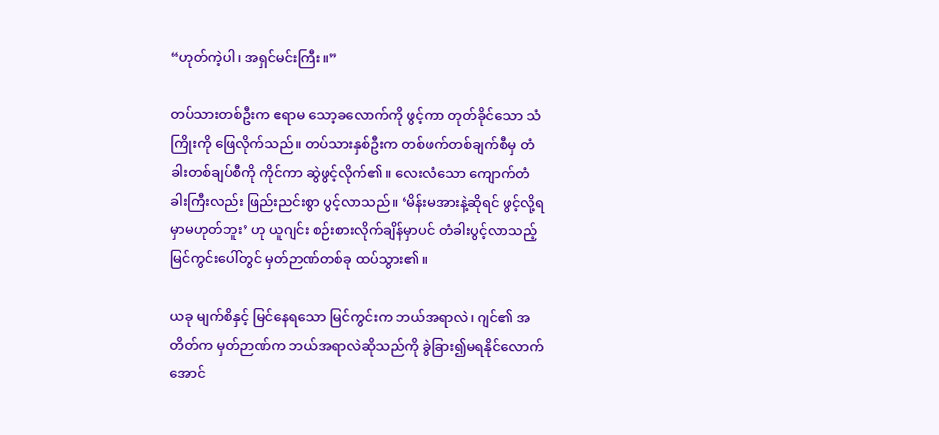“ဟုတ်ကဲ့ပါ၊ အရှင်မင်းကြီး။”

တပ်သားတစ်ဦးက ဧရာမ သော့ခလောက်ကို ဖွင့်ကာ တုတ်ခိုင်သော သံကြိုးကို ဖြေလိုက်သည်။ တပ်သားနှစ်ဦးက တစ်ဖက်တစ်ချက်စီမှ တံခါးတစ်ချပ်စီကို ကိုင်ကာ ဆွဲဖွင့်လိုက်၏။ လေးလံသော ကျောက်တံခါးကြီးလည်း ဖြည်းညင်းစွာ ပွင့်လာသည်။ ‘မိန်းမအားနဲ့ဆိုရင် ဖွင့်လို့ရမှာမဟုတ်ဘူး’ ဟု ယူဂျင်း စဉ်းစားလိုက်ချိန်မှာပင် တံခါးပွင့်လာသည့် မြင်ကွင်းပေါ်တွင် မှတ်ဉာဏ်တစ်ခု ထပ်သွား၏။

ယခု မျက်စိနှင့် မြင်နေရသော မြင်ကွင်းက ဘယ်အရာလဲ၊ ဂျင်၏ အတိတ်က မှတ်ဉာဏ်က ဘယ်အရာလဲဆိုသည်ကို ခွဲခြား၍မရနိုင်လောက်အောင်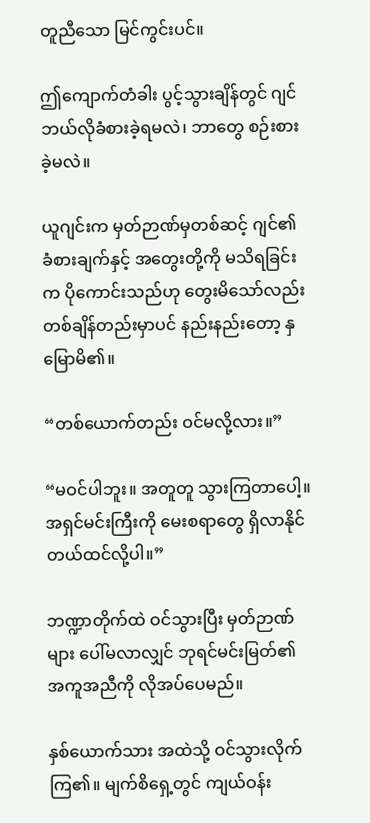တူညီသော မြင်ကွင်းပင်။

ဤကျောက်တံခါး ပွင့်သွားချိန်တွင် ဂျင် ဘယ်လိုခံစားခဲ့ရမလဲ၊ ဘာတွေ စဉ်းစားခဲ့မလဲ။

ယူဂျင်းက မှတ်ဉာဏ်မှတစ်ဆင့် ဂျင်၏ ခံစားချက်နှင့် အတွေးတို့ကို မသိရခြင်းက ပိုကောင်းသည်ဟု တွေးမိသော်လည်း တစ်ချိန်တည်းမှာပင် နည်းနည်းတော့ နှမြောမိ၏။

“တစ်ယောက်တည်း ဝင်မလို့လား။”

“မဝင်ပါဘူး။ အတူတူ သွားကြတာပေါ့။ အရှင်မင်းကြီးကို မေးစရာတွေ ရှိလာနိုင်တယ်ထင်လို့ပါ။”

ဘဏ္ဍာတိုက်ထဲ ဝင်သွားပြီး မှတ်ဉာဏ်များ ပေါ်မလာလျှင် ဘုရင်မင်းမြတ်၏ အကူအညီကို လိုအပ်ပေမည်။

နှစ်ယောက်သား အထဲသို့ ဝင်သွားလိုက်ကြ၏။ မျက်စိရှေ့တွင် ကျယ်ဝန်း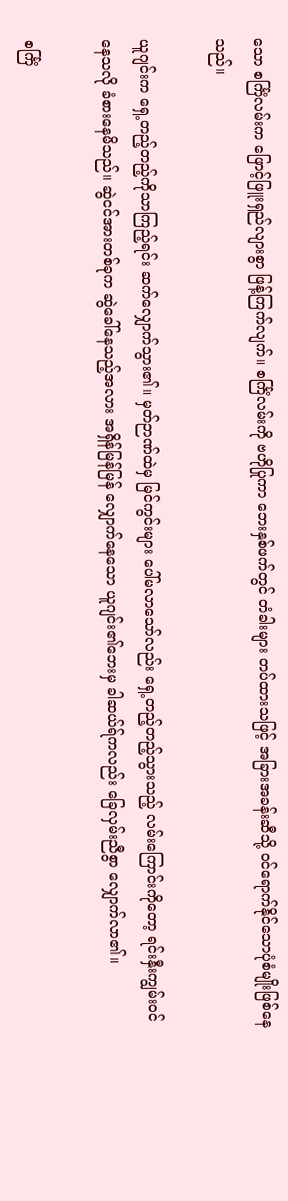သော စင်္ကြံလမ်းက ဖြောင့်ဖြူးရှည်လျားစွာ ဖြန့်ကြက်လျက်။ စင်္ကြံလမ်းကို ဗဟိုပြုကာ ဘေးနှစ်ဖက်တွင် တံခါးများ တပ်ထားသဖြင့် အခြားအခန်းဆီသို့ ဝင်ရောက်နိုင်သောပုံစံမျိုးဖြစ်နေသည်။

ယူဂျင်းက ရှေ့တည့်တည့်ကိုသာကြည့်ရင်း ဆက်လျှောက်သွား၏။ မှတ်ဉာဏ်ထဲမှ မြင်ကွင်းများ ပေါ်မလာသော်လည်း ရှေ့တည့်တည့်သွားသည့် လမ်းကြောင်းကိုတော့ ရင်းနှီးကျွမ်းဝင်နေသလို ခံစားနေမိသည်။ ဆွဲငင်အားတစ်ခုက ဆွဲခေါ်နေသည့်အလား အရှိန်မြန်မြန် လျှောက်နေသော ယူဂျင်း၏ဘေးမှ ခါဆယ်ရ်ကလည်း ခြေလှမ်းညီစွာ လျှောက်လာ၏။

စင်္ကြံ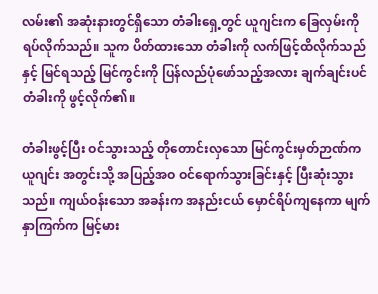လမ်း၏ အဆုံးနားတွင်ရှိသော တံခါးရှေ့တွင် ယူဂျင်းက ခြေလှမ်းကို ရပ်လိုက်သည်။ သူက ပိတ်ထားသော တံခါးကို လက်ဖြင့်ထိလိုက်သည်နှင့် မြင်ရသည့် မြင်ကွင်းကို ပြန်လည်ပုံဖော်သည့်အလား ချက်ချင်းပင် တံခါးကို ဖွင့်လိုက်၏။

တံခါးဖွင့်ပြီး ဝင်သွားသည့် တိုတောင်းလှသော မြင်ကွင်းမှတ်ဉာဏ်က ယူဂျင်း အတွင်းသို့ အပြည့်အဝ ဝင်ရောက်သွားခြင်းနှင့် ပြီးဆုံးသွားသည်။ ကျယ်ဝန်းသော အခန်းက အနည်းငယ် မှောင်ရိပ်ကျနေကာ မျက်နှာကြက်က မြင့်မား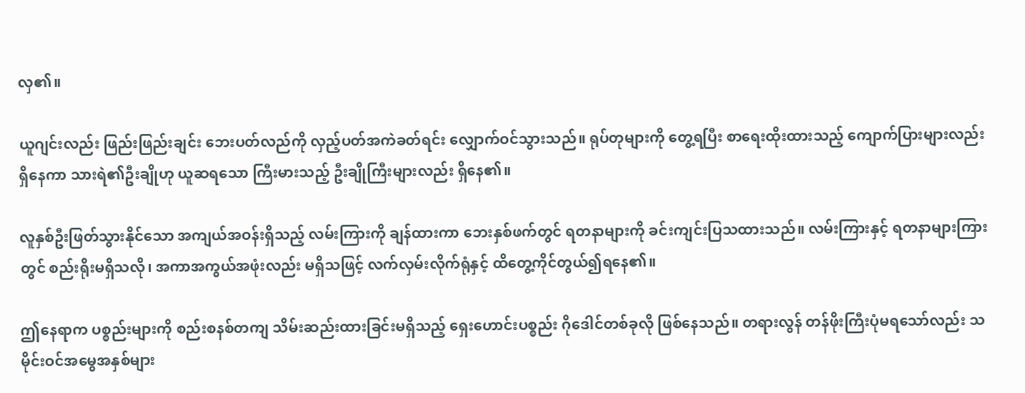လှ၏။

ယူဂျင်းလည်း ဖြည်းဖြည်းချင်း ဘေးပတ်လည်ကို လှည့်ပတ်အကဲခတ်ရင်း လျှောက်ဝင်သွားသည်။ ရုပ်တုများကို တွေ့ရပြီး စာရေးထိုးထားသည့် ကျောက်ပြားများလည်း ရှိနေကာ သားရဲ၏ဦးချိုဟု ယူဆရသော ကြီးမားသည့် ဦးချိုကြီးများလည်း ရှိနေ၏။

လူနှစ်ဦးဖြတ်သွားနိုင်သော အကျယ်အဝန်းရှိသည့် လမ်းကြားကို ချန်ထားကာ ဘေးနှစ်ဖက်တွင် ရတနာများကို ခင်းကျင်းပြသထားသည်။ လမ်းကြားနှင့် ရတနာများကြားတွင် စည်းရိုးမရှိသလို၊ အကာအကွယ်အဖုံးလည်း မရှိသဖြင့် လက်လှမ်းလိုက်ရုံနှင့် ထိတွေ့ကိုင်တွယ်၍ရနေ၏။

ဤနေရာက ပစ္စည်းများကို စည်းစနစ်တကျ သိမ်းဆည်းထားခြင်းမရှိသည့် ရှေးဟောင်းပစ္စည်း ဂိုဒေါင်တစ်ခုလို ဖြစ်နေသည်။ တရားလွန် တန်ဖိုးကြီးပုံမရသော်လည်း သမိုင်းဝင်အမွေအနှစ်များ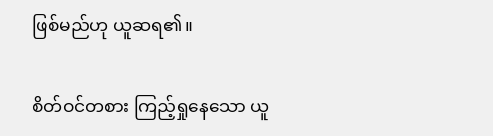ဖြစ်မည်ဟု ယူဆရ၏။

စိတ်ဝင်တစား ကြည့်ရှုနေသော ယူ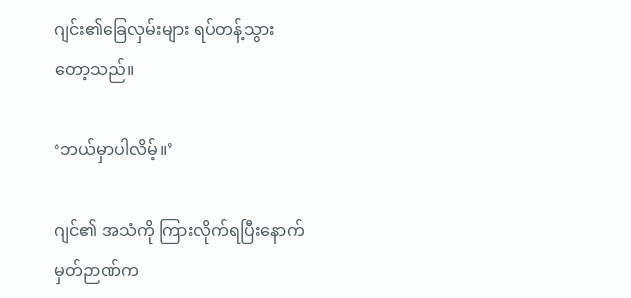ဂျင်း၏ခြေလှမ်းများ ရပ်တန့်သွားတော့သည်။

‘ဘယ်မှာပါလိမ့်။’

ဂျင်၏ အသံကို ကြားလိုက်ရပြီးနောက် မှတ်ဉာဏ်က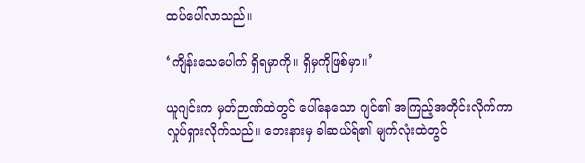ထပ်ပေါ်လာသည်။

‘ကျိန်းသေပေါက် ရှိရမှာကို။ ရှိမှကိုဖြစ်မှာ။’

ယူဂျင်းက မှတ်ဉာဏ်ထဲတွင် ပေါ်နေသော ဂျင်၏ အကြည့်အတိုင်းလိုက်ကာ လှုပ်ရှားလိုက်သည်။ ဘေးနားမှ ခါဆယ်ရ်၏ မျက်လုံးထဲတွင်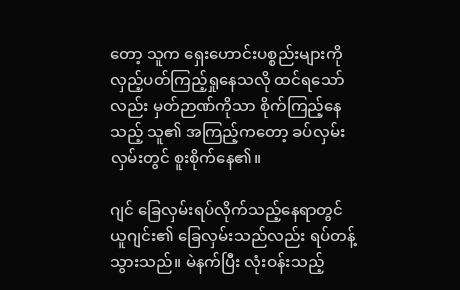တော့ သူက ရှေးဟောင်းပစ္စည်းများကို လှည့်ပတ်ကြည့်ရှုနေသလို ထင်ရသော်လည်း မှတ်ဉာဏ်ကိုသာ စိုက်ကြည့်နေသည့် သူ၏ အကြည့်ကတော့ ခပ်လှမ်းလှမ်းတွင် စူးစိုက်နေ၏။

ဂျင် ခြေလှမ်းရပ်လိုက်သည့်နေရာတွင် ယူဂျင်း၏ ခြေလှမ်းသည်လည်း ရပ်တန့်သွားသည်။ မဲနက်ပြီး လုံးဝန်းသည့်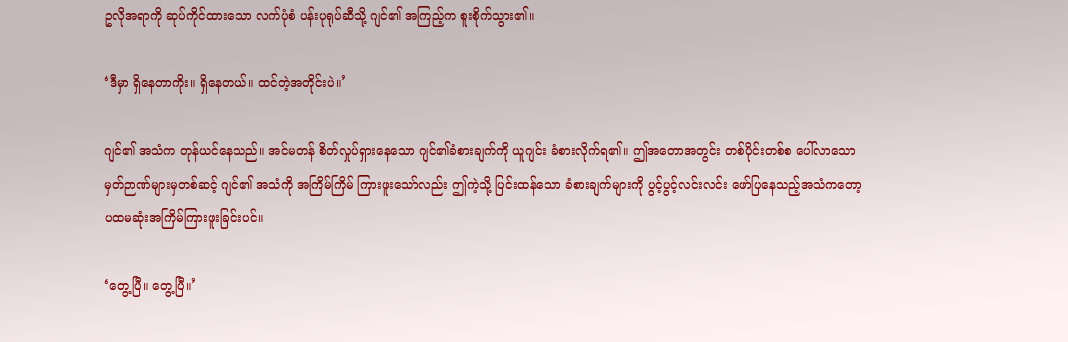ဥလိုအရာကို ဆုပ်ကိုင်ထားသော လက်ပုံစံ ပန်းပုရုပ်ဆီသို့ ဂျင်၏ အကြည့်က စူးစိုက်သွား၏။

‘ဒီမှာ ရှိနေတာကိုး။ ရှိနေတယ်။ ထင်တဲ့အတိုင်းပဲ။’

ဂျင်၏ အသံက တုန်ယင်နေသည်။ အင်မတန် စိတ်လှုပ်ရှားနေသော ဂျင်၏ခံစားချက်ကို ယူဂျင်း ခံစားလိုက်ရ၏။ ဤအတောအတွင်း တစ်ပိုင်းတစ်စ ပေါ်လာသော မှတ်ဉာဏ်များမှတစ်ဆင့် ဂျင်၏ အသံကို အကြိမ်ကြိမ် ကြားဖူးသော်လည်း ဤကဲ့သို့ ပြင်းထန်သော ခံစားချက်များကို ပွင့်ပွင့်လင်းလင်း ဖော်ပြနေသည့်အသံကတော့ ပထမဆုံးအကြိမ်ကြားဖူးခြင်းပင်။

‘တွေ့ပြီ။ တွေ့ပြီ။’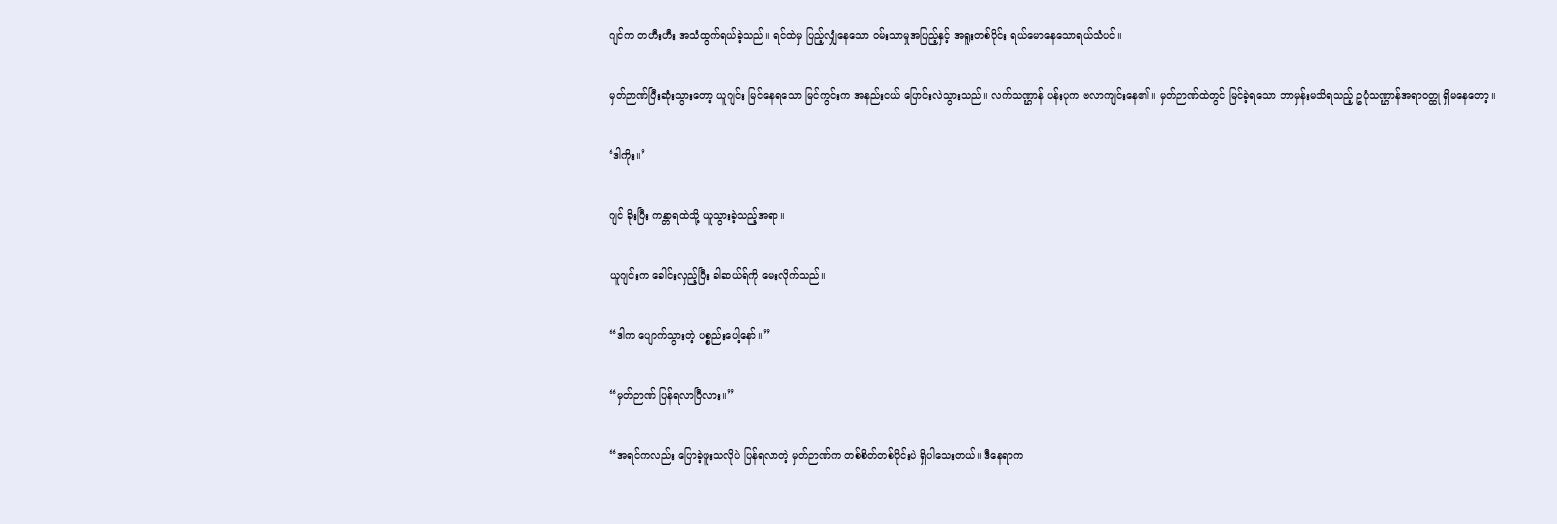ဂျင်က တဟီးဟီး အသံထွက်ရယ်ခဲ့သည်။ ရင်ထဲမှ ပြည့်လျှံနေသော ဝမ်းသာမှုအပြည့်နှင့် အရူးတစ်ပိုင်း ရယ်မောနေသောရယ်သံပင်။

မှတ်ဉာဏ်ပြီးဆုံးသွားတော့ ယူဂျင်း မြင်နေရသော မြင်ကွင်းက အနည်းငယ် ပြောင်းလဲသွားသည်။ လက်သဏ္ဌာန် ပန်းပုက ဗလာကျင်းနေ၏။ မှတ်ဉာဏ်ထဲတွင် မြင်ခဲ့ရသော ဘာမှန်းမသိရသည့် ဥပုံသဏ္ဌာန်အရာဝတ္ထု ရှိမနေတော့။

‘ဒါကိုး။’

ဂျင် ခိုးပြီး ကန္တာရထဲသို့ ယူသွားခဲ့သည့်အရာ။

ယူဂျင်းက ခေါင်းလှည့်ပြီး ခါဆယ်ရ်ကို မေးလိုက်သည်။

“ဒါက ပျောက်သွားတဲ့ ပစ္စည်းပေါ့နော်။”

“မှတ်ဉာဏ် ပြန်ရလာပြီလား။”

“အရင်ကလည်း ပြောခဲ့ဖူးသလိုပဲ ပြန်ရလာတဲ့ မှတ်ဉာဏ်က တစ်စိတ်တစ်ပိုင်းပဲ ရှိပါသေးတယ်။ ဒီနေရာက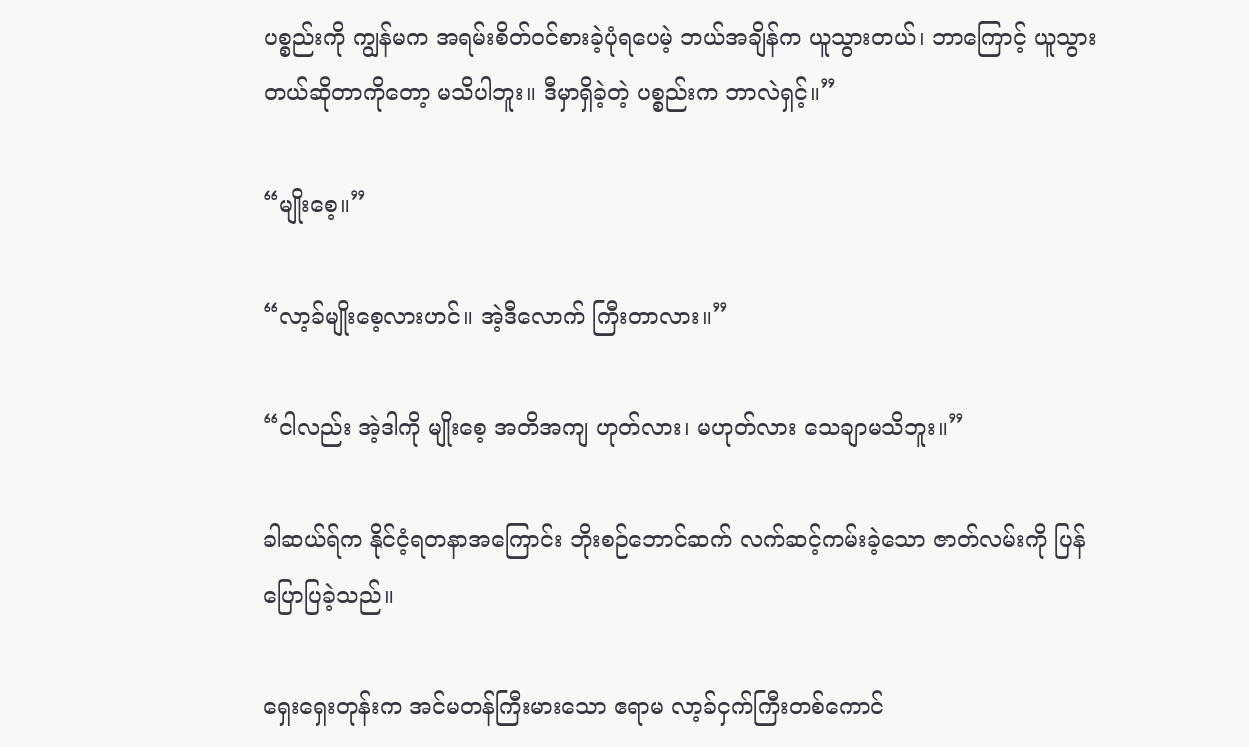ပစ္စည်းကို ကျွန်မက အရမ်းစိတ်ဝင်စားခဲ့ပုံရပေမဲ့ ဘယ်အချိန်က ယူသွားတယ်၊ ဘာကြောင့် ယူသွားတယ်ဆိုတာကိုတော့ မသိပါဘူး။ ဒီမှာရှိခဲ့တဲ့ ပစ္စည်းက ဘာလဲရှင့်။”

“မျိုးစေ့။”

“လာ့ခ်မျိုးစေ့လားဟင်။ အဲ့ဒီလောက် ကြီးတာလား။”

“ငါလည်း အဲ့ဒါကို မျိုးစေ့ အတိအကျ ဟုတ်လား၊ မဟုတ်လား သေချာမသိဘူး။”

ခါဆယ်ရ်က နိုင်ငံ့ရတနာအကြောင်း ဘိုးစဉ်ဘောင်ဆက် လက်ဆင့်ကမ်းခဲ့သော ဇာတ်လမ်းကို ပြန်ပြောပြခဲ့သည်။

ရှေးရှေးတုန်းက အင်မတန်ကြီးမားသော ဧရာမ လာ့ခ်ငှက်ကြီးတစ်ကောင်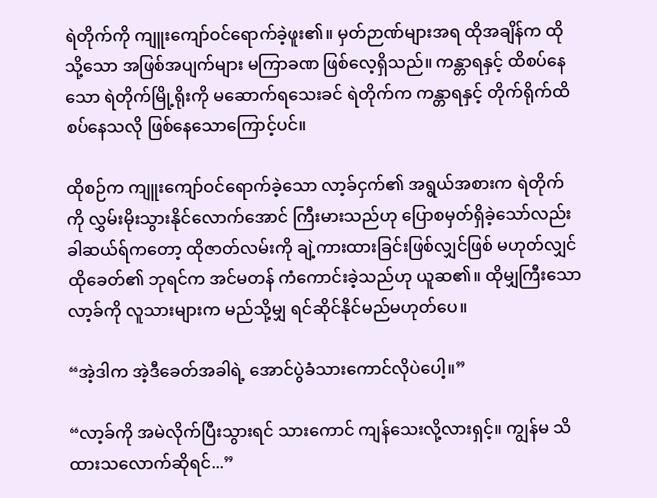ရဲတိုက်ကို ကျူးကျော်ဝင်ရောက်ခဲ့ဖူး၏။ မှတ်ဉာဏ်များအရ ထိုအချိန်က ထိုသို့သော အဖြစ်အပျက်များ မကြာခဏ ဖြစ်လေ့ရှိသည်။ ကန္တာရနှင့် ထိစပ်နေသော ရဲတိုက်မြို့ရိုးကို မဆောက်ရသေးခင် ရဲတိုက်က ကန္တာရနှင့် တိုက်ရိုက်ထိစပ်နေသလို ဖြစ်နေသောကြောင့်ပင်။

ထိုစဉ်က ကျူးကျော်ဝင်ရောက်ခဲ့သော လာ့ခ်ငှက်၏ အရွယ်အစားက ရဲတိုက်ကို လွှမ်းမိုးသွားနိုင်လောက်အောင် ကြီးမားသည်ဟု ပြောစမှတ်ရှိခဲ့သော်လည်း ခါဆယ်ရ်ကတော့ ထိုဇာတ်လမ်းကို ချဲ့ကားထားခြင်းဖြစ်လျှင်ဖြစ် မဟုတ်လျှင် ထိုခေတ်၏ ဘုရင်က အင်မတန် ကံကောင်းခဲ့သည်ဟု ယူဆ၏။ ထိုမျှကြီးသော လာ့ခ်ကို လူသားများက မည်သို့မျှ ရင်ဆိုင်နိုင်မည်မဟုတ်ပေ။

“အဲ့ဒါက အဲ့ဒီခေတ်အခါရဲ့ အောင်ပွဲခံသားကောင်လိုပဲပေါ့။”

“လာ့ခ်ကို အမဲလိုက်ပြီးသွားရင် သားကောင် ကျန်သေးလို့လားရှင့်။ ကျွန်မ သိထားသလောက်ဆိုရင်...”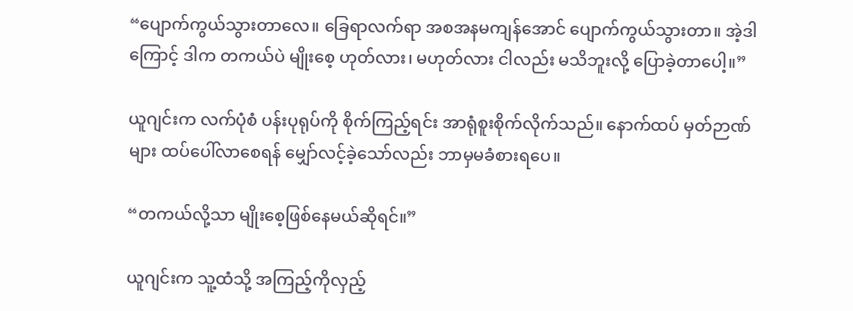“ပျောက်ကွယ်သွားတာလေ။ ခြေရာလက်ရာ အစအနမကျန်အောင် ပျောက်ကွယ်သွားတာ။ အဲ့ဒါကြောင့် ဒါက တကယ်ပဲ မျိုးစေ့ ဟုတ်လား၊ မဟုတ်လား ငါလည်း မသိဘူးလို့ ပြောခဲ့တာပေါ့။”

ယူဂျင်းက လက်ပုံစံ ပန်းပုရုပ်ကို စိုက်ကြည့်ရင်း အာရုံစူးစိုက်လိုက်သည်။ နောက်ထပ် မှတ်ဉာဏ်များ ထပ်ပေါ်လာစေရန် မျှော်လင့်ခဲ့သော်လည်း ဘာမှမခံစားရပေ။

“တကယ်လို့သာ မျိုးစေ့ဖြစ်နေမယ်ဆိုရင်။”

ယူဂျင်းက သူ့ထံသို့ အကြည့်ကိုလှည့်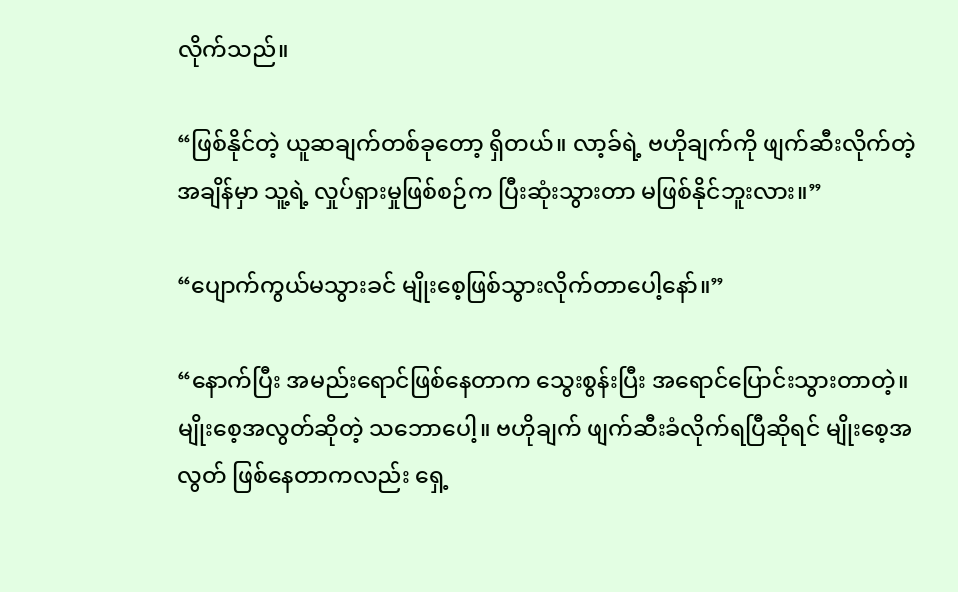လိုက်သည်။

“ဖြစ်နိုင်တဲ့ ယူဆချက်တစ်ခုတော့ ရှိတယ်။ လာ့ခ်ရဲ့ ဗဟိုချက်ကို ဖျက်ဆီးလိုက်တဲ့ အချိန်မှာ သူ့ရဲ့ လှုပ်ရှားမှုဖြစ်စဉ်က ပြီးဆုံးသွားတာ မဖြစ်နိုင်ဘူးလား။”

“ပျောက်ကွယ်မသွားခင် မျိုးစေ့ဖြစ်သွားလိုက်တာပေါ့နော်။”

“နောက်ပြီး အမည်းရောင်ဖြစ်နေတာက သွေးစွန်းပြီး အရောင်ပြောင်းသွားတာတဲ့။ မျိုးစေ့အလွတ်ဆိုတဲ့ သဘောပေါ့။ ဗဟိုချက် ဖျက်ဆီးခံလိုက်ရပြီဆိုရင် မျိုးစေ့အလွတ် ဖြစ်နေတာကလည်း ရှေ့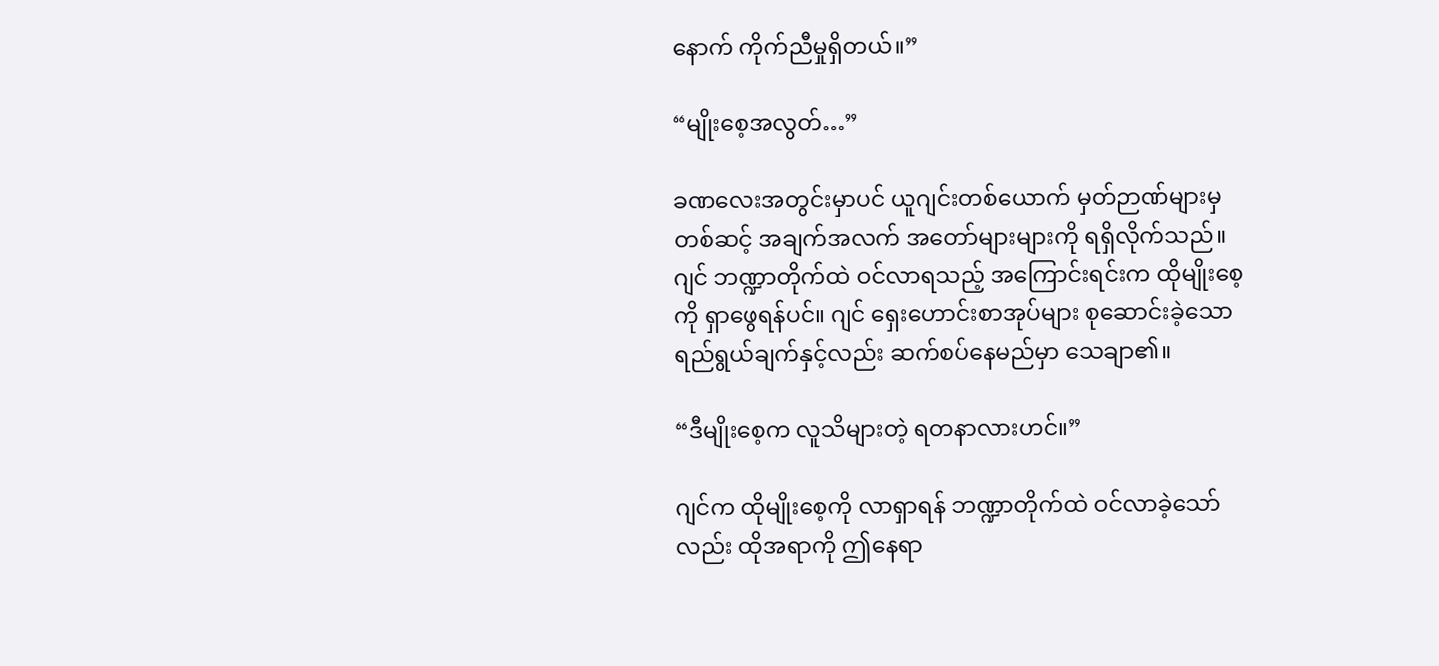နောက် ကိုက်ညီမှုရှိတယ်။”

“မျိုးစေ့အလွတ်…”

ခဏလေးအတွင်းမှာပင် ယူဂျင်းတစ်ယောက် မှတ်ဉာဏ်များမှတစ်ဆင့် အချက်အလက် အတော်များများကို ရရှိလိုက်သည်။ ဂျင် ဘဏ္ဍာတိုက်ထဲ ဝင်လာရသည့် အကြောင်းရင်းက ထိုမျိုးစေ့ကို ရှာဖွေရန်ပင်။ ဂျင် ရှေးဟောင်းစာအုပ်များ စုဆောင်းခဲ့သော ရည်ရွယ်ချက်နှင့်လည်း ဆက်စပ်နေမည်မှာ သေချာ၏။

“ဒီမျိုးစေ့က လူသိများတဲ့ ရတနာလားဟင်။”

ဂျင်က ထိုမျိုးစေ့ကို လာရှာရန် ဘဏ္ဍာတိုက်ထဲ ဝင်လာခဲ့သော်လည်း ထိုအရာကို ဤနေရာ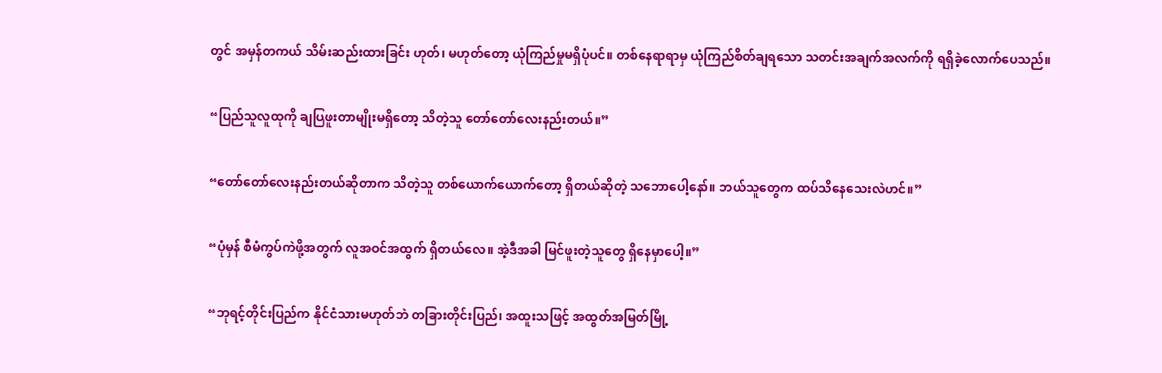တွင် အမှန်တကယ် သိမ်းဆည်းထားခြင်း ဟုတ်၊ မဟုတ်တော့ ယုံကြည်မှုမရှိပုံပင်။ တစ်နေရာရာမှ ယုံကြည်စိတ်ချရသော သတင်းအချက်အလက်ကို ရရှိခဲ့လောက်ပေသည်။

“ပြည်သူလူထုကို ချပြဖူးတာမျိုးမရှိတော့ သိတဲ့သူ တော်တော်လေးနည်းတယ်။”

“တော်တော်လေးနည်းတယ်ဆိုတာက သိတဲ့သူ တစ်ယောက်ယောက်တော့ ရှိတယ်ဆိုတဲ့ သဘောပေါ့နော်။ ဘယ်သူတွေက ထပ်သိနေသေးလဲဟင်။”

“ပုံမှန် စီမံကွပ်ကဲဖို့အတွက် လူအဝင်အထွက် ရှိတယ်လေ။ အဲ့ဒီအခါ မြင်ဖူးတဲ့သူတွေ ရှိနေမှာပေါ့။”

“ဘုရင့်တိုင်းပြည်က နိုင်ငံသားမဟုတ်ဘဲ တခြားတိုင်းပြည်၊ အထူးသဖြင့် အထွတ်အမြတ်မြို့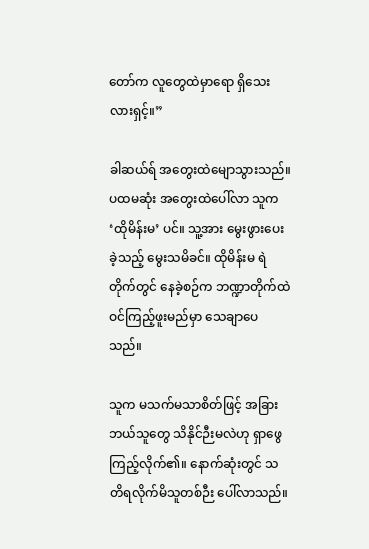တော်က လူတွေထဲမှာရော ရှိသေးလားရှင့်။”

ခါဆယ်ရ် အတွေးထဲမျောသွားသည်။ ပထမဆုံး အတွေးထဲပေါ်လာ သူက ‘ထိုမိန်းမ’ ပင်။ သူ့အား မွေးဖွားပေးခဲ့သည့် မွေးသမိခင်။ ထိုမိန်းမ ရဲတိုက်တွင် နေခဲ့စဉ်က ဘဏ္ဍာတိုက်ထဲ ဝင်ကြည့်ဖူးမည်မှာ သေချာပေသည်။

သူက မသက်မသာစိတ်ဖြင့် အခြားဘယ်သူတွေ သိနိုင်ဉီးမလဲဟု ရှာဖွေကြည့်လိုက်၏။ နောက်ဆုံးတွင် သတိရလိုက်မိသူတစ်ဉီး ပေါ်လာသည်။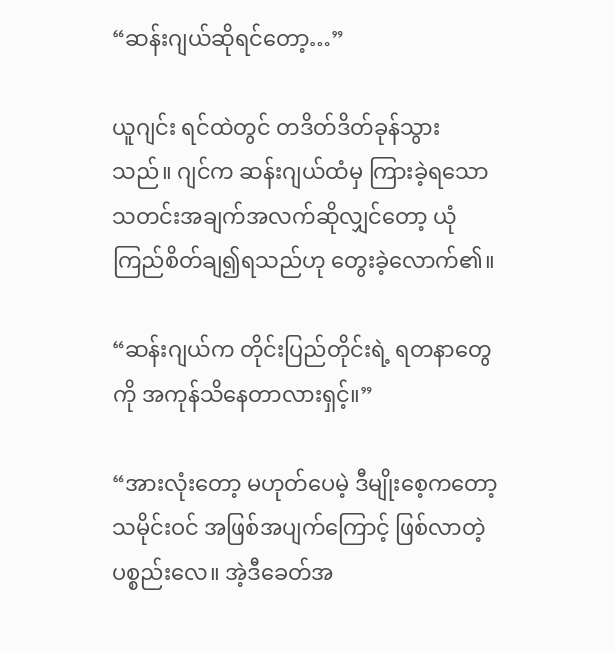“ဆန်းဂျယ်ဆိုရင်တော့…”

ယူဂျင်း ရင်ထဲတွင် တဒိတ်ဒိတ်ခုန်သွားသည်။ ဂျင်က ဆန်းဂျယ်ထံမှ ကြားခဲ့ရသော သတင်းအချက်အလက်ဆိုလျှင်တော့ ယုံကြည်စိတ်ချ၍ရသည်ဟု တွေးခဲ့လောက်၏။

“ဆန်းဂျယ်က တိုင်းပြည်တိုင်းရဲ့ ရတနာတွေကို အကုန်သိနေတာလားရှင့်။”

“အားလုံးတော့ မဟုတ်ပေမဲ့ ဒီမျိုးစေ့ကတော့ သမိုင်းဝင် အဖြစ်အပျက်ကြောင့် ဖြစ်လာတဲ့ ပစ္စည်းလေ။ အဲ့ဒီခေတ်အ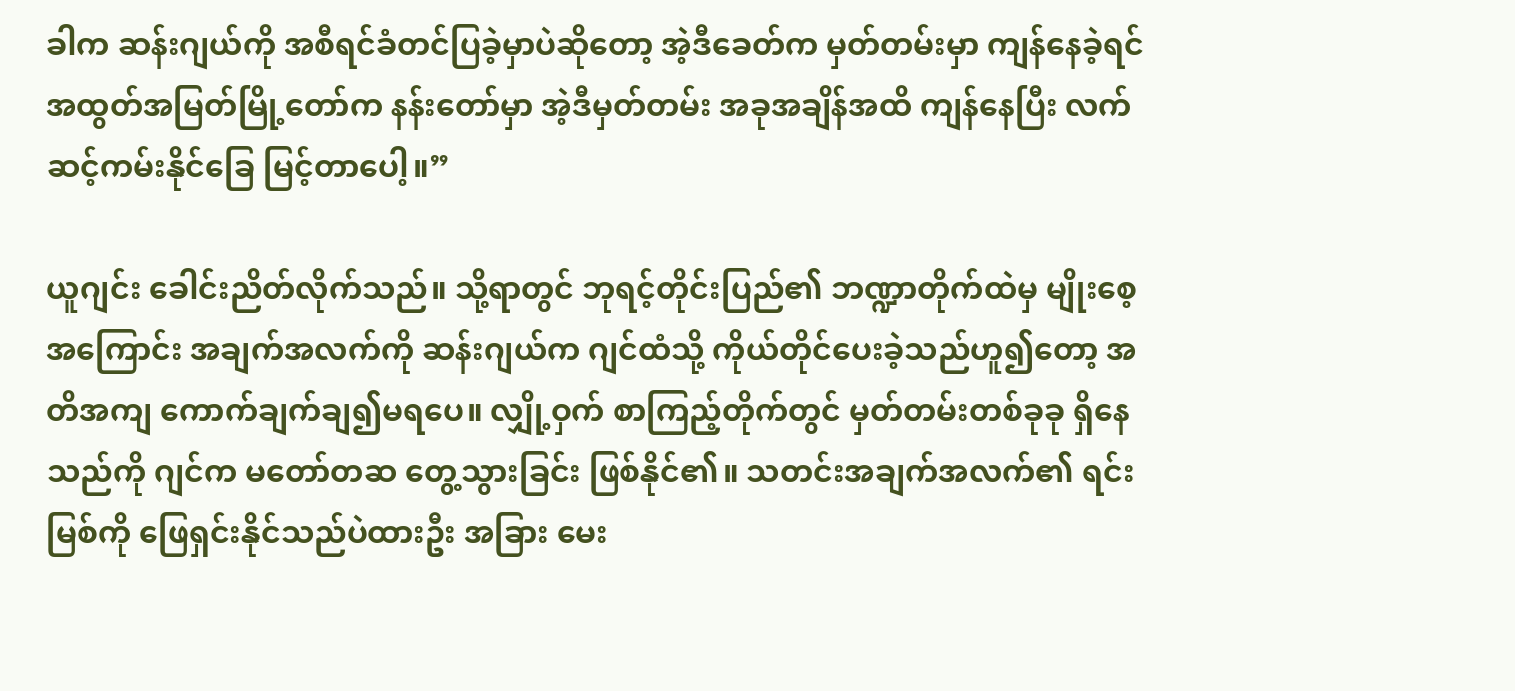ခါက ဆန်းဂျယ်ကို အစီရင်ခံတင်ပြခဲ့မှာပဲဆိုတော့ အဲ့ဒီခေတ်က မှတ်တမ်းမှာ ကျန်နေခဲ့ရင် အထွတ်အမြတ်မြို့တော်က နန်းတော်မှာ အဲ့ဒီမှတ်တမ်း အခုအချိန်အထိ ကျန်နေပြီး လက်ဆင့်ကမ်းနိုင်ခြေ မြင့်တာပေါ့။”

ယူဂျင်း ခေါင်းညိတ်လိုက်သည်။ သို့ရာတွင် ဘုရင့်တိုင်းပြည်၏ ဘဏ္ဍာတိုက်ထဲမှ မျိုးစေ့အကြောင်း အချက်အလက်ကို ဆန်းဂျယ်က ဂျင်ထံသို့ ကိုယ်တိုင်ပေးခဲ့သည်ဟူ၍တော့ အတိအကျ ကောက်ချက်ချ၍မရပေ။ လျှို့ဝှက် စာကြည့်တိုက်တွင် မှတ်တမ်းတစ်ခုခု ရှိနေသည်ကို ဂျင်က မတော်တဆ တွေ့သွားခြင်း ဖြစ်နိုင်၏။ သတင်းအချက်အလက်၏ ရင်းမြစ်ကို ဖြေရှင်းနိုင်သည်ပဲထားဦး အခြား မေး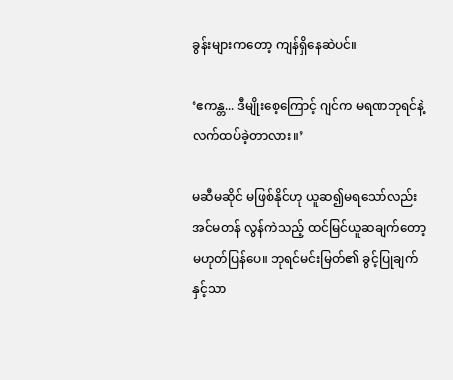ခွန်းများကတော့ ကျန်ရှိနေဆဲပင်။

‘ဧကန္တ... ဒီမျိုးစေ့ကြောင့် ဂျင်က မရဏဘုရင်နဲ့ လက်ထပ်ခဲ့တာလား။’

မဆီမဆိုင် မဖြစ်နိုင်ဟု ယူဆ၍မရသော်လည်း အင်မတန် လွန်ကဲသည့် ထင်မြင်ယူဆချက်တော့ မဟုတ်ပြန်ပေ။ ဘုရင်မင်းမြတ်၏ ခွင့်ပြုချက်နှင့်သာ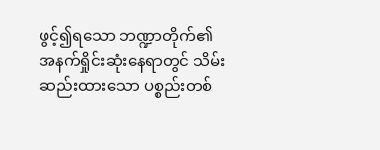ဖွင့်၍ရသော ဘဏ္ဍာတိုက်၏ အနက်ရှိုင်းဆုံးနေရာတွင် သိမ်းဆည်းထားသော ပစ္စည်းတစ်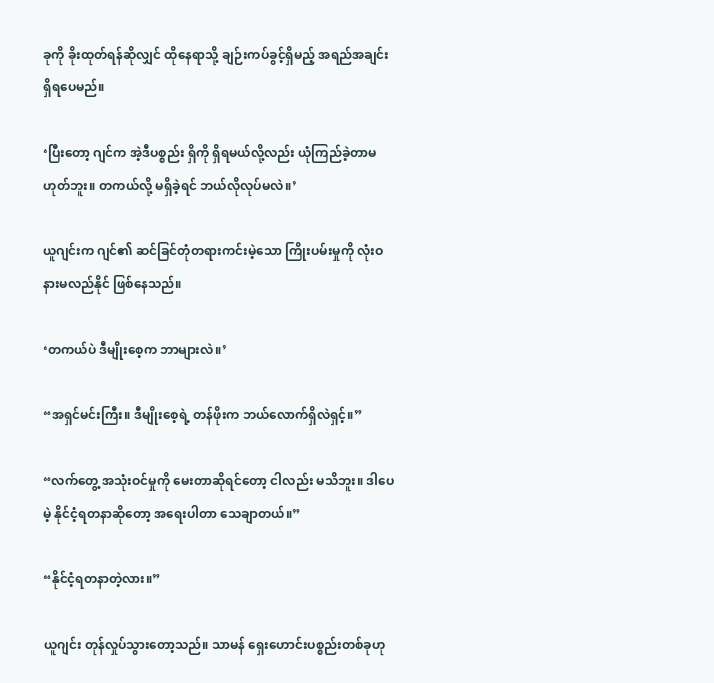ခုကို ခိုးထုတ်ရန်ဆိုလျှင် ထိုနေရာသို့ ချဉ်းကပ်ခွင့်ရှိမည့် အရည်အချင်းရှိရပေမည်။

‘ပြီးတော့ ဂျင်က အဲ့ဒီပစ္စည်း ရှိကို ရှိရမယ်လို့လည်း ယုံကြည်ခဲ့တာမဟုတ်ဘူး။ တကယ်လို့ မရှိခဲ့ရင် ဘယ်လိုလုပ်မလဲ။’

ယူဂျင်းက ဂျင်၏ ဆင်ခြင်တုံတရားကင်းမဲ့သော ကြိုးပမ်းမှုကို လုံးဝနားမလည်နိုင် ဖြစ်နေသည်။

‘တကယ်ပဲ ဒီမျိုးစေ့က ဘာများလဲ။’

“အရှင်မင်းကြီး။ ဒီမျိုးစေ့ရဲ့ တန်ဖိုးက ဘယ်လောက်ရှိလဲရှင့်။”

“လက်တွေ့ အသုံးဝင်မှုကို မေးတာဆိုရင်တော့ ငါလည်း မသိဘူး။ ဒါပေမဲ့ နိုင်ငံ့ရတနာဆိုတော့ အရေးပါတာ သေချာတယ်။”

“နိုင်ငံ့ရတနာတဲ့လား။”

ယူဂျင်း တုန်လှုပ်သွားတော့သည်။ သာမန် ရှေးဟောင်းပစ္စည်းတစ်ခုဟု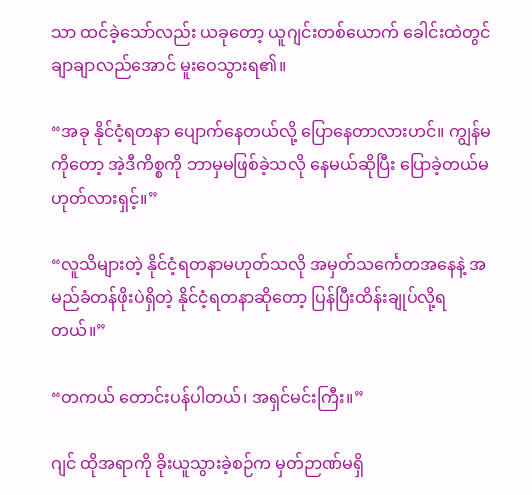သာ ထင်ခဲ့သော်လည်း ယခုတော့ ယူဂျင်းတစ်ယောက် ခေါင်းထဲတွင် ချာချာလည်အောင် မူးဝေသွားရ၏။

“အခု နိုင်ငံ့ရတနာ ပျောက်နေတယ်လို့ ပြောနေတာလားဟင်။ ကျွန်မကိုတော့ အဲ့ဒီကိစ္စကို ဘာမှမဖြစ်ခဲ့သလို နေမယ်ဆိုပြီး ပြောခဲ့တယ်မဟုတ်လားရှင့်။”

“လူသိများတဲ့ နိုင်ငံ့ရတနာမဟုတ်သလို အမှတ်သင်္ကေတအနေနဲ့ အမည်ခံတန်ဖိုးပဲရှိတဲ့ နိုင်ငံ့ရတနာဆိုတော့ ပြန်ပြီးထိန်းချုပ်လို့ရတယ်။”

“တကယ် တောင်းပန်ပါတယ်၊ အရှင်မင်းကြီး။”

ဂျင် ထိုအရာကို ခိုးယူသွားခဲ့စဉ်က မှတ်ဉာဏ်မရှိ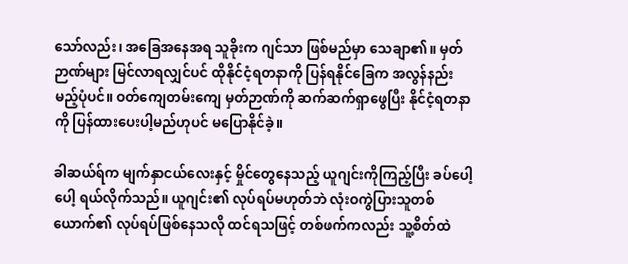သော်လည်း၊ အခြေအနေအရ သူခိုးက ဂျင်သာ ဖြစ်မည်မှာ သေချာ၏။ မှတ်ဉာဏ်များ မြင်လာရလျှင်ပင် ထိုနိုင်ငံ့ရတနာကို ပြန်ရနိုင်ခြေက အလွန်နည်းမည့်ပုံပင်။ ဝတ်ကျေတမ်းကျေ မှတ်ဉာဏ်ကို ဆက်ဆက်ရှာဖွေပြီး နိုင်ငံ့ရတနာကို ပြန်ထားပေးပါ့မည်ဟုပင် မပြောနိုင်ခဲ့။

ခါဆယ်ရ်က မျက်နှာငယ်လေးနှင့် မှိုင်တွေနေသည့် ယူဂျင်းကိုကြည့်ပြီး ခပ်ပေါ့ပေါ့ ရယ်လိုက်သည်။ ယူဂျင်း၏ လုပ်ရပ်မဟုတ်ဘဲ လုံးဝကွဲပြားသူတစ်ယောက်၏ လုပ်ရပ်ဖြစ်နေသလို ထင်ရသဖြင့် တစ်ဖက်ကလည်း သူ့စိတ်ထဲ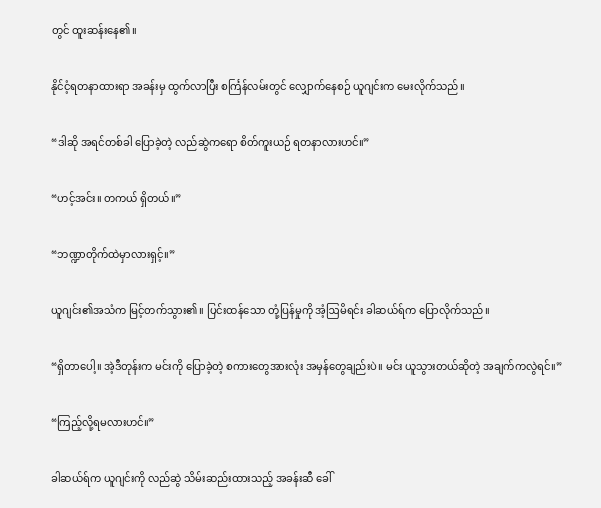တွင် ထူးဆန်းနေ၏။

နိုင်ငံ့ရတနာထားရာ အခန်းမှ ထွက်လာပြီး စင်္ကြန်လမ်းတွင် လျှောက်နေစဉ် ယူဂျင်းက မေးလိုက်သည်။

“ဒါဆို အရင်တစ်ခါ ပြောခဲ့တဲ့ လည်ဆွဲကရော စိတ်ကူးယဉ် ရတနာလားဟင်။”

“ဟင့်အင်း။ တကယ် ရှိတယ်။”

“ဘဏ္ဍာတိုက်ထဲမှာလားရှင့်။”

ယူဂျင်း၏အသံက မြင့်တက်သွား၏။ ပြင်းထန်သော တုံ့ပြန်မှုကို အံ့ဩမိရင်း ခါဆယ်ရ်က ပြောလိုက်သည်။

“ရှိတာပေါ့။ အဲ့ဒီတုန်းက မင်းကို ပြောခဲ့တဲ့ စကားတွေအားလုံး အမှန်တွေချည်းပဲ။ မင်း ယူသွားတယ်ဆိုတဲ့ အချက်ကလွဲရင်။”

“ကြည့်လို့ရမလားဟင်။”

ခါဆယ်ရ်က ယူဂျင်းကို လည်ဆွဲ သိမ်းဆည်းထားသည့် အခန်းဆီ ခေါ်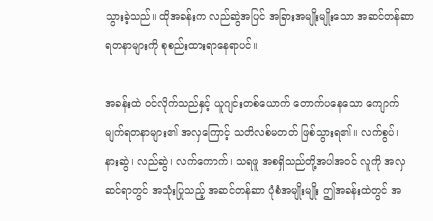သွားခဲ့သည်။ ထိုအခန်းက လည်ဆွဲအပြင် အခြားအမျိုးမျိုးသော အဆင်တန်ဆာ ရတနာများကို စုစည်းထားရာနေရာပင်။

အခန်းထဲ ဝင်လိုက်သည်နှင့် ယူဂျင်းတစ်ယောက် တောက်ပနေသော ကျောက်မျက်ရတနာများ၏ အလှကြောင့် သတိလစ်မတတ် ဖြစ်သွားရ၏။ လက်စွပ်၊ နားဆွဲ၊ လည်ဆွဲ၊ လက်ကောက်၊ သရဖူ အစရှိသည်တို့အပါအဝင် လူကို အလှဆင်ရာတွင် အသုံးပြုသည့် အဆင်တန်ဆာ ပုံစံအမျိုးမျိုး ဤအခန်းထဲတွင် အ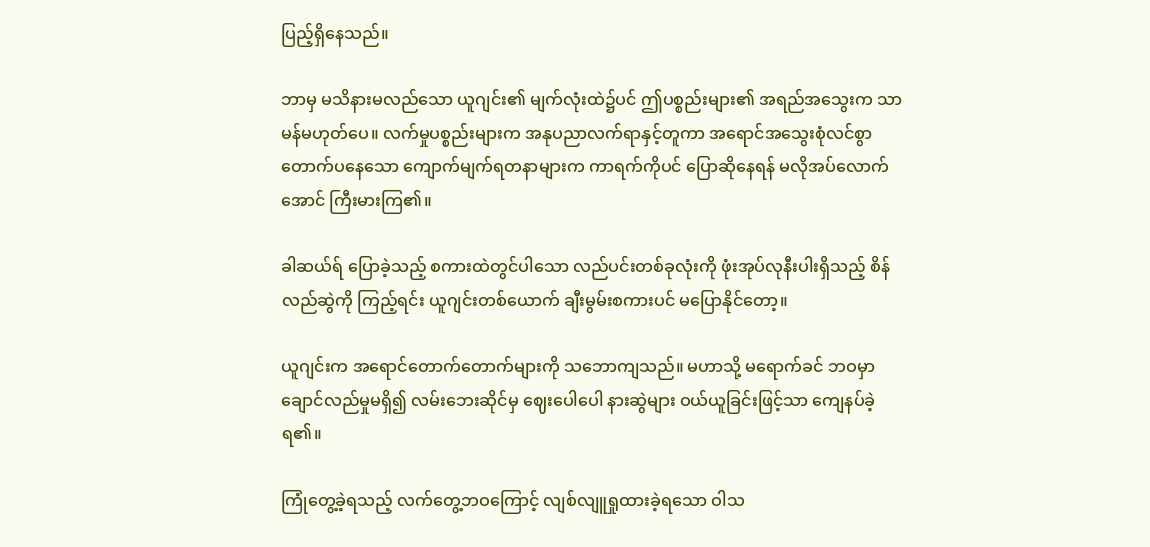ပြည့်ရှိနေသည်။

ဘာမှ မသိနားမလည်သော ယူဂျင်း၏ မျက်လုံးထဲ၌ပင် ဤပစ္စည်းများ၏ အရည်အသွေးက သာမန်မဟုတ်ပေ။ လက်မှုပစ္စည်းများက အနုပညာလက်ရာနှင့်တူကာ အရောင်အသွေးစုံလင်စွာ တောက်ပနေသော ကျောက်မျက်ရတနာများက ကာရက်ကိုပင် ပြောဆိုနေရန် မလိုအပ်လောက်အောင် ကြီးမားကြ၏။

ခါဆယ်ရ် ပြောခဲ့သည့် စကားထဲတွင်ပါသော လည်ပင်းတစ်ခုလုံးကို ဖုံးအုပ်လုနီးပါးရှိသည့် စိန်လည်ဆွဲကို ကြည့်ရင်း ယူဂျင်းတစ်ယောက် ချီးမွမ်းစကားပင် မပြောနိုင်တော့။

ယူဂျင်းက အရောင်တောက်တောက်များကို သဘောကျသည်။ မဟာသို့ မရောက်ခင် ဘဝမှာ ချောင်လည်မှုမရှိ၍ လမ်းဘေးဆိုင်မှ ဈေးပေါပေါ နားဆွဲများ ဝယ်ယူခြင်းဖြင့်သာ ကျေနပ်ခဲ့ရ၏။

ကြုံတွေ့ခဲ့ရသည့် လက်တွေ့ဘဝကြောင့် လျစ်လျူရှုထားခဲ့ရသော ဝါသ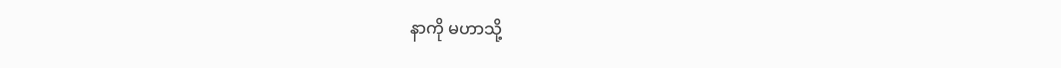နာကို မဟာသို့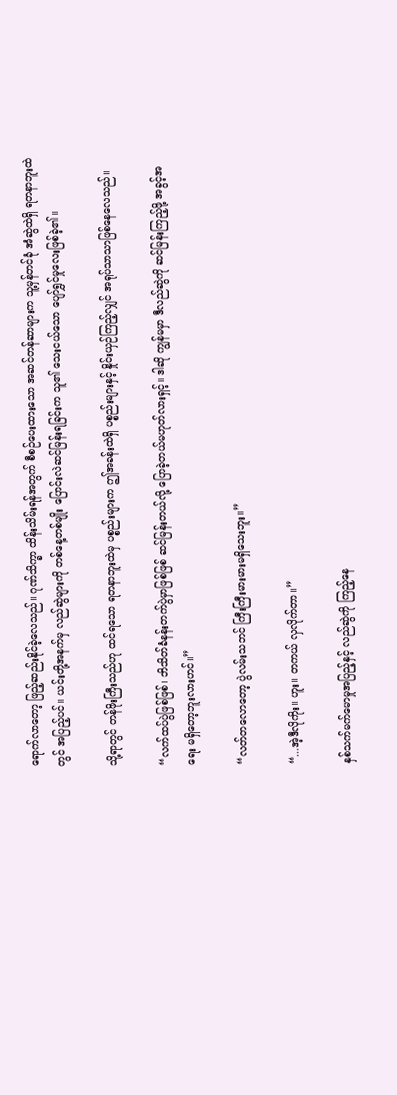ရောက်လာတော့ ဖြည့်ဆည်းနိုင်ခဲ့လေသည်။ ဂုဏ်သိက္ခာ ထိန်းသိမ်းရန်အတွက် စီစဉ်ပေးထားသော အဆင်တန်ဆာများက သူ့မှန်တင်ခုံ အံဆွဲထဲရှိ ရတနာဘူးထဲတွင် အပြည့်ပင်။ ယင်းတို့အနက်မှ လည်ဆွဲများကို တစ်နေ့တစ်မျိုး ပြောင်းလဲဆင်မြန်းရခြင်းက သူ၏ သေးငယ်သော ပျော်ရွှင်မှုလေးဖြစ်ခဲ့၏။

သို့ရာတွင် တန်ဖိုးကြီးသည်ဟု ထင်ရသော ရတနာဘူးထဲမှ ပစ္စည်းများက ဤအခန်းထဲရှိ ပစ္စည်းများနှင့် နှိုင်းယှဉ်ကြည့်လျှင် အရုပ်သာသာဖြစ်နေလေသည်။

“လက်ထပ်ပွဲဖြစ်ဖြစ်၊ ဘိသိတ်ခံနန်းတက်ပွဲမှာဖြစ်ဖြစ် ဆင်မြန်းတယ်လို့ ပြောခဲ့တယ်မဟုတ်လားရှင့်။ ဒါဆို ကျွန်မမှာ ဒီလည်ဆွဲကို ဆင်မြန်းကြည့်ဖို့ အခွင့်အရေး မရှိတော့ဘူးလားဟင်။”

“လတ်တလောတော့ ပွဲလမ်းသဘင် ကြီးကြီးမားမားမရှိသေးဘူး။”

“...အဲ့ဒီလိုကိုး။ ဟူး။ တကယ် လှလိုက်တာ။”

နှစ်သက်မက်မောမှုအပြည့်နှင့် လည်ဆွဲကို ကြည့်နေ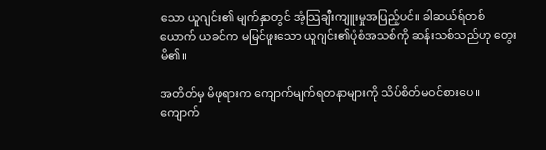သော ယူဂျင်း၏ မျက်နှာတွင် အံ့သြချီးကျူးမှုအပြည့်ပင်။ ခါဆယ်ရ်တစ်ယောက် ယခင်က မမြင်ဖူးသော ယူဂျင်း၏ပုံစံအသစ်ကို ဆန်းသစ်သည်ဟု တွေးမိ၏။

အတိတ်မှ မိဖုရားက ကျောက်မျက်ရတနာများကို သိပ်စိတ်မဝင်စားပေ။ ကျောက်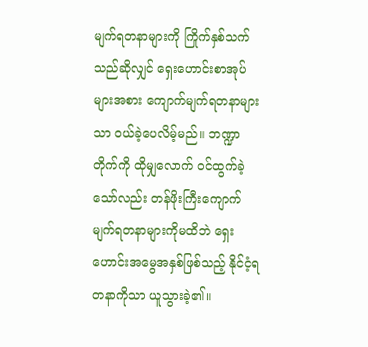မျက်ရတနာများကို ကြိုက်နှစ်သက်သည်ဆိုလျှင် ရှေးဟောင်းစာအုပ်များအစား ကျောက်မျက်ရတနာများသာ ဝယ်ခဲ့ပေလိမ့်မည်။ ဘဏ္ဍာတိုက်ကို ထိုမျှလောက် ဝင်ထွက်ခဲ့သော်လည်း တန်ဖိုးကြီးကျောက်မျက်ရတနာများကိုမထိဘဲ ရှေးဟောင်းအမွေအနှစ်ဖြစ်သည့် နိုင်ငံ့ရတနာကိုသာ ယူသွားခဲ့၏။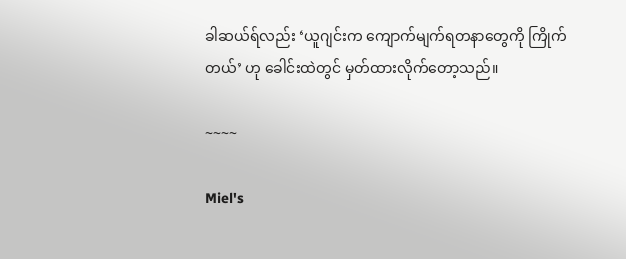ခါဆယ်ရ်လည်း ‘ယူဂျင်းက ကျောက်မျက်ရတနာတွေကို ကြိုက်တယ်’ ဟု ခေါင်းထဲတွင် မှတ်ထားလိုက်တော့သည်။

~~~~

Miel's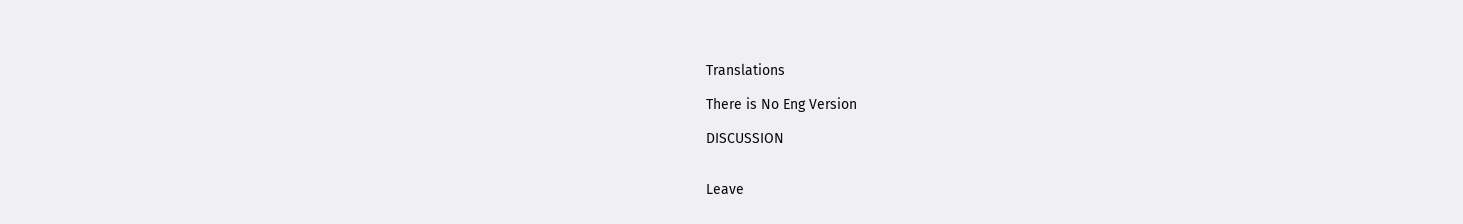Translations

There is No Eng Version

DISCUSSION


Leave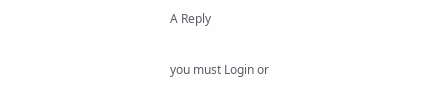A Reply

you must Login or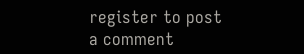register to post a comment